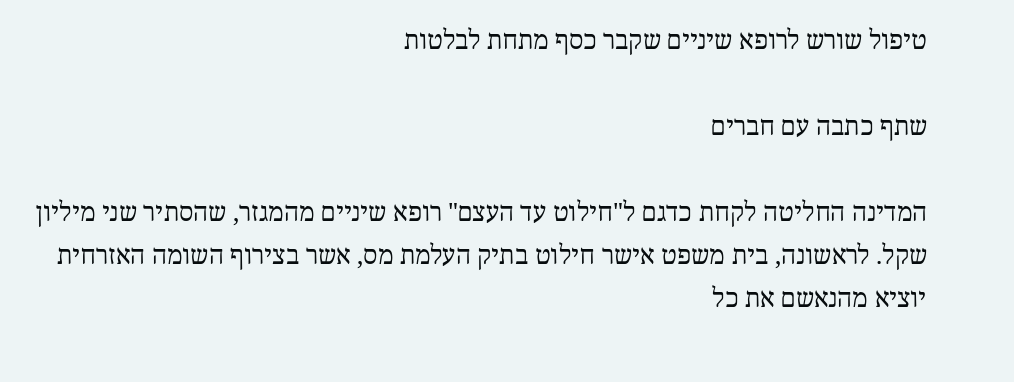טיפול שורש לרופא שיניים שקבר כסף מתחת לבלטות

שתף כתבה עם חברים

המדינה החליטה לקחת כדגם ל"חילוט עד העצם" רופא שיניים מהמגזר, שהסתיר שני מיליון שקל. לראשונה, בית משפט אישר חילוט בתיק העלמת מס, אשר בצירוף השומה האזרחית יוציא מהנאשם את כל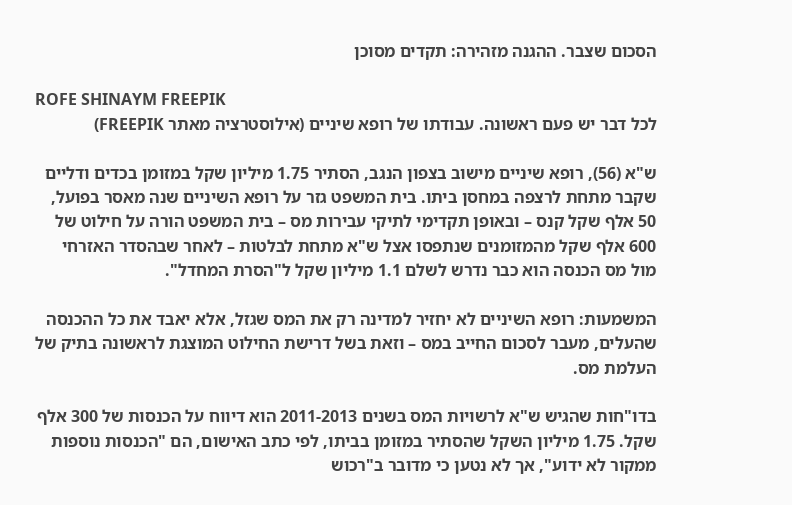הסכום שצבר. ההגנה מזהירה: תקדים מסוכן

ROFE SHINAYM FREEPIK
לכל דבר יש פעם ראשונה. עבודתו של רופא שיניים (אילוסטרציה מאתר FREEPIK)

ש"א (56), רופא שיניים מישוב בצפון הנגב, הסתיר 1.75 מיליון שקל במזומן בכדים ודליים שקבר מתחת לרצפה במחסן ביתו. בית המשפט גזר על רופא השיניים שנה מאסר בפועל, 50 אלף שקל קנס – ובאופן תקדימי לתיקי עבירות מס – בית המשפט הורה על חילוט של 600 אלף שקל מהמזומנים שנתפסו אצל ש"א מתחת לבלטות – לאחר שבהסדר האזרחי מול מס הכנסה הוא כבר נדרש לשלם 1.1 מיליון שקל ל"הסרת המחדל".

המשמעות: רופא השיניים לא יחזיר למדינה רק את המס שגזל, אלא יאבד את כל ההכנסה שהעלים, מעבר לסכום החייב במס – וזאת בשל דרישת החילוט המוצגת לראשונה בתיק של העלמת מס.

בדו"חות שהגיש ש"א לרשויות המס בשנים 2011-2013 הוא דיווח על הכנסות של 300 אלף שקל. 1.75 מיליון השקל שהסתיר במזומן בביתו, לפי כתב האישום, הם "הכנסות נוספות ממקור לא ידוע", אך לא נטען כי מדובר ב"רכוש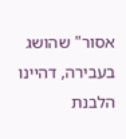אסור" שהושג בעבירה, דהיינו הלבנת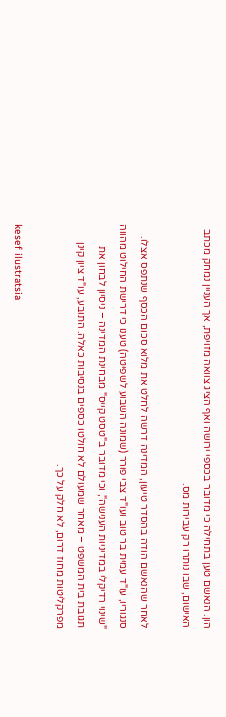הון. הנאשם טען בתחילה כי מדובר בכספי ירושה ואף הציג צוואה מזויפת, אך העניין נמחק מכתב האישום, שבו נותרו רק עבירות מס.

לאחר שהנאשם הודה בהסדר טיעון, המדינה דרשה לחלט את מלוא סכום הכסף שנתפס אצלו. סנגוריו, עו"ד עמית בר טוב ועו"ד צבי פורר (שמונה השבוע לשפיטה) טענו כי דרישת החילוט מהווה "שינוי רדיקלי במדיניות הענישה", וכי מדובר ב"טסט קייס" מבחינת המדינה – ניסיון לבחון את תגובת בית המשפט – מאחר שמעולם לא חולטו כספים בנסיבות כאלה. התובע, עו"ד ציון קינן מפרקליטות מחוז דרום, לא חלק על כך.

kesef ilustratsia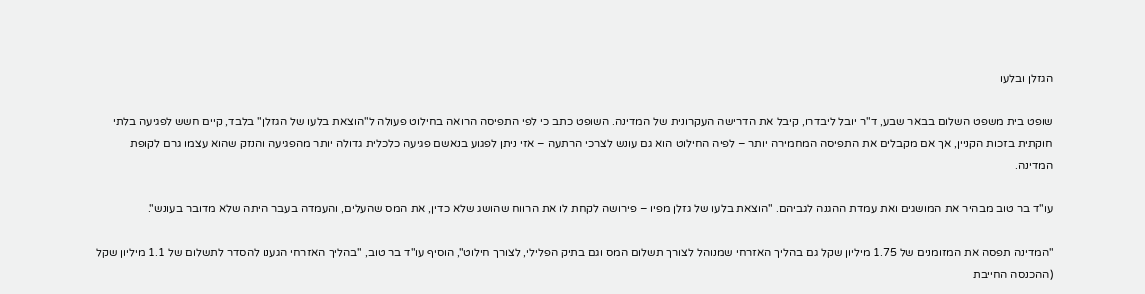הגזלן ובלעו

שופט בית משפט השלום בבאר שבע, ד"ר יובל ליבדרו, קיבל את הדרישה העקרונית של המדינה. השופט כתב כי לפי התפיסה הרואה בחילוט פעולה ל"הוצאת בלעו של הגזלן" בלבד, קיים חשש לפגיעה בלתי חוקתית בזכות הקניין, אך אם מקבלים את התפיסה המחמירה יותר – לפיה החילוט הוא גם עונש לצרכי הרתעה – אזי ניתן לפגוע בנאשם פגיעה כלכלית גדולה יותר מהפגיעה והנזק שהוא עצמו גרם לקופת המדינה.

עו"ד בר טוב מבהיר את המושגים ואת עמדת ההגנה לגביהם. "הוצאת בלעו של גזלן מפיו – פירושה לקחת לו את הרווח שהושג שלא כדין, את המס שהעלים, והעמדה בעבר היתה שלא מדובר בעונש".

"המדינה תפסה את המזומנים של 1.75 מיליון שקל גם בהליך האזרחי שמנוהל לצורך תשלום המס וגם בתיק הפלילי, לצורך חילוט", הוסיף עו"ד בר טוב, "בהליך האזרחי הגענו להסדר לתשלום של 1.1 מיליון שקל (ההכנסה החייבת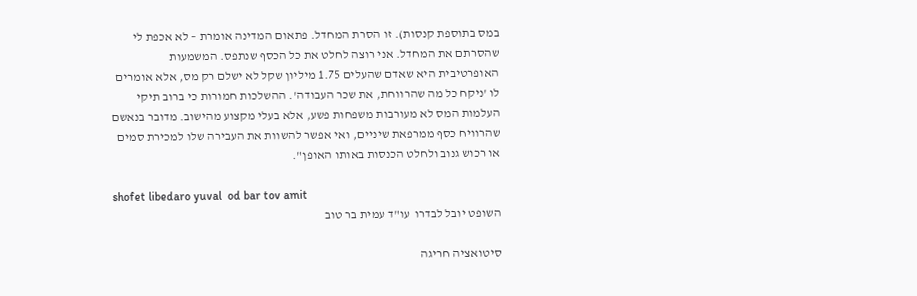במס בתוספת קנסות). זו הסרת המחדל. פתאום המדינה אומרת – לא אכפת לי שהסרתם את המחדל. אני רוצה לחלט את כל הכסף שנתפס. המשמעות האופרטיבית היא שאדם שהעלים 1.75 מיליון שקל לא ישלם רק מס, אלא אומרים לו 'ניקח כל מה שהרווחת, את שכר העבודה'. ההשלכות חמורות כי ברוב תיקי העלמות המס לא מעורבות משפחות פשע, אלא בעלי מקצוע מהישוב. מדובר בנאשם שהרוויח כסף ממרפאת שיניים, ואי אפשר להשוות את העבירה שלו למכירת סמים או רכוש גנוב ולחלט הכנסות באותו האופן".

shofet libedaro yuval  od bar tov amit
השופט יובל לבדרו  עו"ד עמית בר טוב

סיטואציה חריגה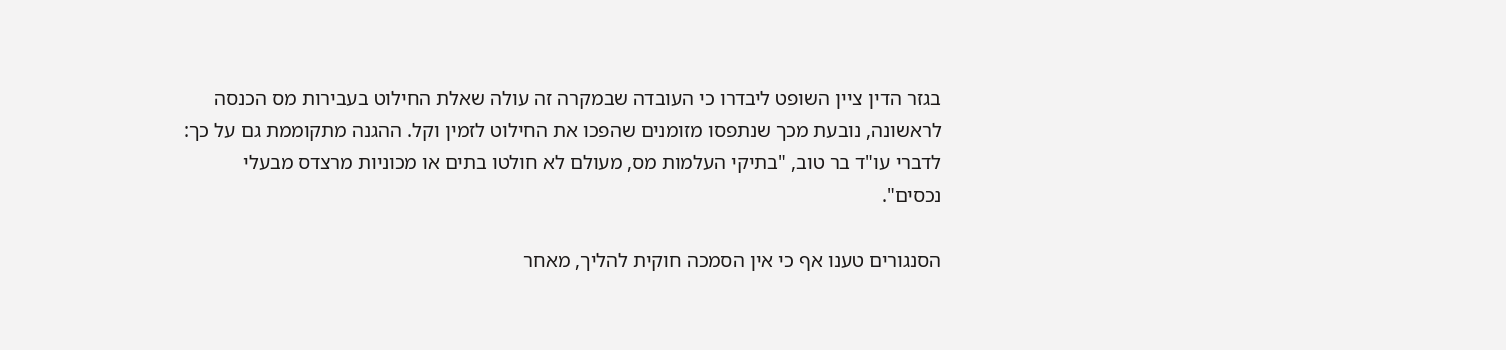בגזר הדין ציין השופט ליבדרו כי העובדה שבמקרה זה עולה שאלת החילוט בעבירות מס הכנסה לראשונה, נובעת מכך שנתפסו מזומנים שהפכו את החילוט לזמין וקל. ההגנה מתקוממת גם על כך: לדברי עו"ד בר טוב, "בתיקי העלמות מס, מעולם לא חולטו בתים או מכוניות מרצדס מבעלי נכסים".

הסנגורים טענו אף כי אין הסמכה חוקית להליך, מאחר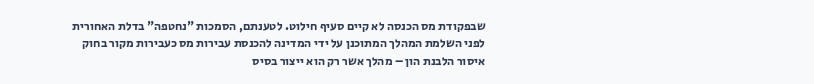שבפקודת מס הכנסה לא קיים סעיף חילוט. לטענתם, הסמכות "נחטפה" בדלת האחורית לפני השלמת המהלך המתוכנן על ידי המדינה להכנסת עבירות מס כעבירות מקור בחוק איסור הלבנת הון – מהלך אשר רק הוא ייצור בסיס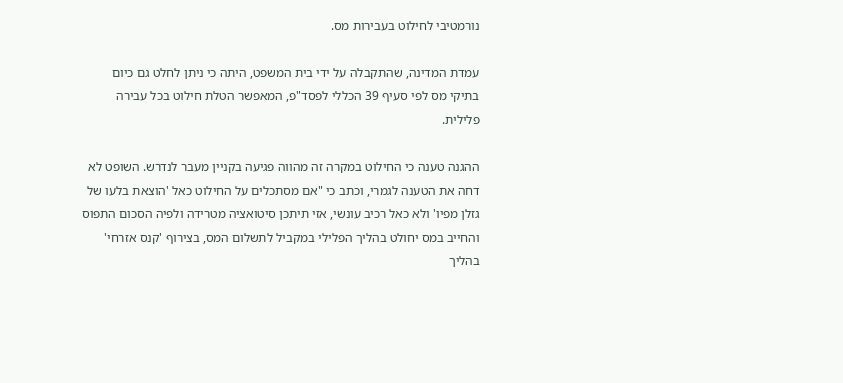נורמטיבי לחילוט בעבירות מס.

עמדת המדינה, שהתקבלה על ידי בית המשפט, היתה כי ניתן לחלט גם כיום בתיקי מס לפי סעיף 39 הכללי לפסד"פ, המאפשר הטלת חילוט בכל עבירה פלילית.

ההגנה טענה כי החילוט במקרה זה מהווה פגיעה בקניין מעבר לנדרש. השופט לא דחה את הטענה לגמרי, וכתב כי "אם מסתכלים על החילוט כאל 'הוצאת בלעו של גזלן מפיו' ולא כאל רכיב עונשי, אזי תיתכן סיטואציה מטרידה ולפיה הסכום התפוס והחייב במס יחולט בהליך הפלילי במקביל לתשלום המס, בצירוף 'קנס אזרחי' בהליך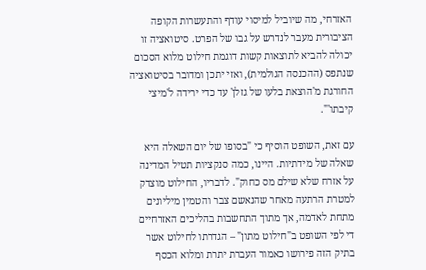האזרחי, מה שיוביל למיסוי עודף והתעשרות הקופה הציבורית מעבר לנדרש על גבו של הפרט. סיטואציה זו יכולה להביא לתוצאות קשות דוגמת חילוט מלוא הסכום שנתפס (ההכנסה הגולמית), ואזי יתכן ומדובר בסיטואציה החורגת מ'הוצאת בלעו של גזלן' עד כדי ירידה ל'מיצי קיבתו'".

עם זאת, השופט הוסיף כי "בסופו של יום השאלה היא שאלה של מידתיות. היינו, כמה סנקציות תטיל המדינה על אזרח שלא שילם מס כחוק". לדבריו, החילוט מוצדק למטרת הרתעה מאחר שהנאשם צבר והטמין מיליונים מתחת לאדמה, אך מתוך התחשבות בהליכים האזרחיים די לפי השופט ב"חילוט מתון" – הגדרתו לחילוט אשר בתיק הזה פירושו כאמור העברת יתרת ומלוא הכסף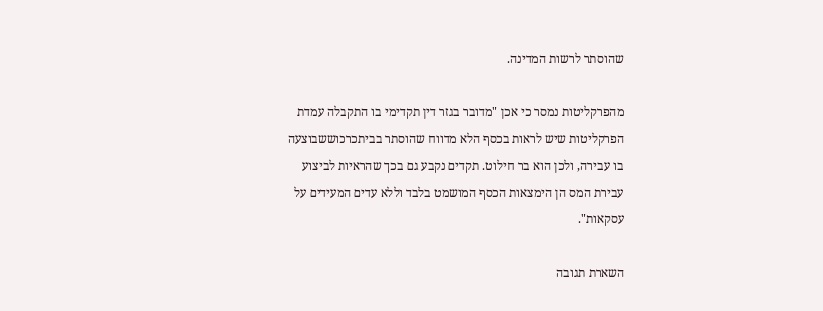שהוסתר לרשות המדינה.

מהפרקליטות נמסר כי אכן "מדובר בגזר דין תקדימי בו התקבלה עמדת הפרקליטות שיש לראות בכסף הלא מדווח שהוסתר בביתכרכוששבוצעה בו עבירה, ולכן הוא בר חילוט. תקדים נקבע גם בכך שהראיות לביצוע עבירת המס הן הימצאות הכסף המושמט בלבד וללא עדים המעידים על עסקאות".

השארת תגובה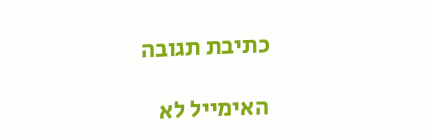כתיבת תגובה

האימייל לא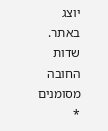יוצג באתר. שדות החובה מסומנים *